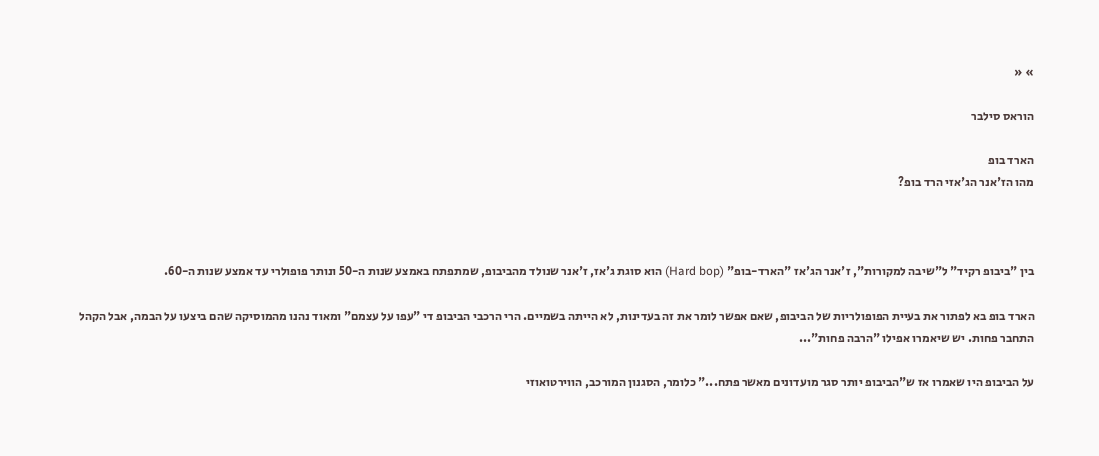» «

הוראס סילבר

הארד בופ
מהו הז'אנר הג'אזי הרד בופ?



בין "ביבופ רקיד" ל"שיבה למקורות", ז'אנר הג'אז "הארד-בופ" (Hard bop) הוא סוגת ג'אז, ז'אנר שנולד מהביבופ, שמתפתח באמצע שנות ה-50 ונותר פופולרי עד אמצע שנות ה-60.

הארד בופ בא לפתור את בעיית הפופולריות של הביבופ, שאם אפשר לומר את זה בעדינות, לא הייתה בשמיים. הרי הרכבי הביבופ די "עפו על עצמם" ומאוד נהנו מהמוסיקה שהם ביצעו על הבמה, אבל הקהל התחבר פחות. יש שיאמרו אפילו "הרבה פחות"...

על הביבופ היו שאמרו אז ש"הביבופ יותר סגר מועדונים מאשר פתח..." כלומר, הסגנון המורכב, הווירטואוזי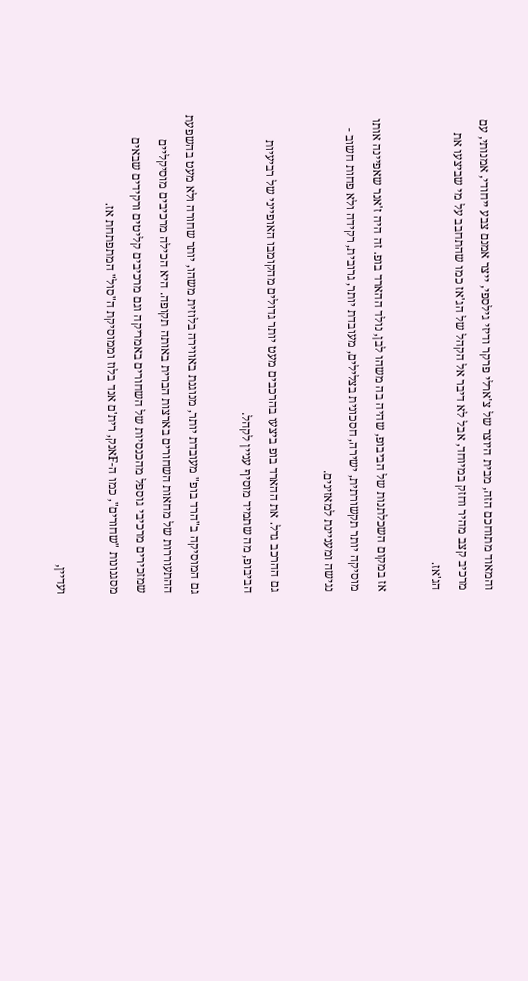והמאוד מתוחכם הזה, מבית היוצר של צ'ארלי פרקר ודיזי גילספי, ייצר אמנם צבע ייחודי, אמנותי, עם מרכיב קצב מהיר וחזק במיוחד, אבל לא דיבר אל הקהל של הג'אז כמו שהתחבב על מי שביצעו את הג'אז.

אז במקום השכלתנות של הביבופ, שהיה בה משהו לבן, נולד ההארד בופ. זה היה ז'אנר שאפיינה אותו מוסיקה יותר תקשורתית, ישירה, חסכונית בצלילים, מעובדת יותר, גרובית, רקידה ולא פחות חשוב - נגישה ומעניינת למאזינים.

גם ההרכב גדל. את ההארד בופ ביצעו בהרכבים מעט יותר גדולים מהקומבו האופייני של רביעיות הביבופ, מה שתמיד מוסיף עניין לקהל.

גם המוסיקה ב"הרד בופ" מעובדת יותר, מנוגנת באווירה בלוזית משהו, יותר שחורה ולא מעט בהשפעת ההתעוררות של מחאות השחורים בארצות הברית באותה תקופה. היא הכילה מרכיבים מוסיקליים שמזכירים מרכיבי גוספל מהכנסיות של השחורים באמריקה וגם מרכיבים קליטים ורקידים שבאים מסגנונות "שחורים", כמו ה-Fאנק, רית'ם אנד בלוז וממוסיקת ה"סול" המתפתחת אז.

ועדיין,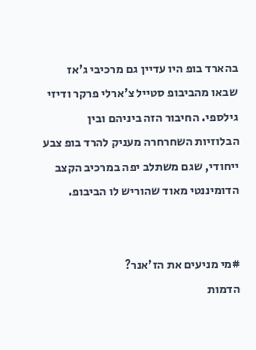בהארד בופ היו עדיין גם מרכיבי ג'אז שבאו מהביבופ סטייל צ'ארלי פרקר ודיזי גילספי. החיבור הזה ביניהם ובין הבלוזיות השחרחרה מעניק להרד בופ צבע ייחודי, שגם משתלב יפה במרכיב הקצב הדומיננטי מאוד שהוריש לו הביבופ.


#מי מניעים את הז'אנר?
הדמות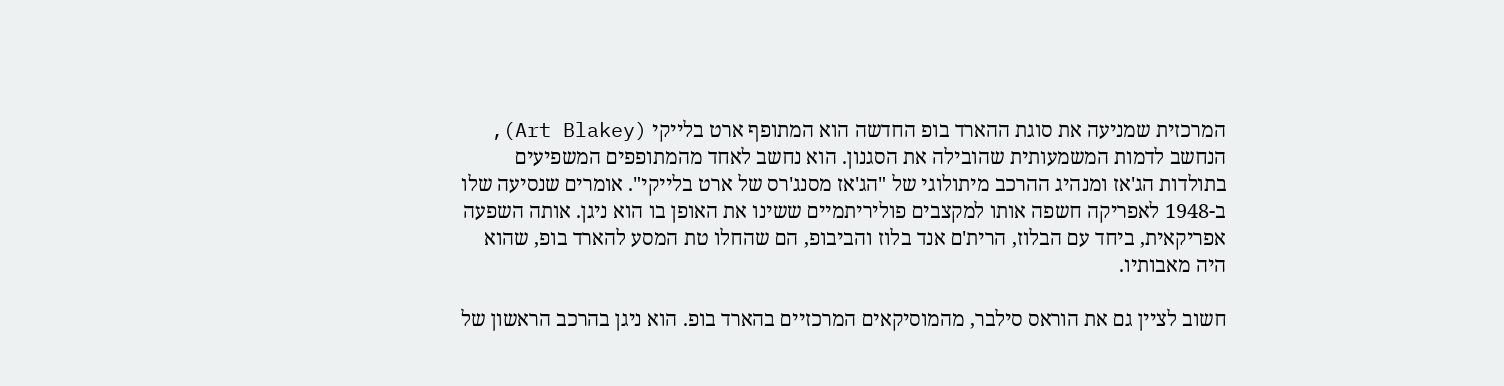המרכזית שמניעה את סוגת ההארד בופ החדשה הוא המתופף ארט בלייקי (Art Blakey), הנחשב לדמות המשמעותית שהובילה את הסגנון. הוא נחשב לאחד מהמתופפים המשפיעים בתולדות הג'אז ומנהיג ההרכב מיתולוגי של "הג'אז מסנג'רס של ארט בלייקי". אומרים שנסיעה שלו ב-1948 לאפריקה חשפה אותו למקצבים פוליריתמיים ששינו את האופן בו הוא ניגן. אותה השפעה אפריקאית, ביחד עם הבלוז, הרית'ם אנד בלוז והביבופ, הם שהחלו טת המסע להארד בופ, שהוא היה מאבותיו.

חשוב לציין גם את הוראס סילבר, מהמוסיקאים המרכזיים בהארד בופ. הוא ניגן בהרכב הראשון של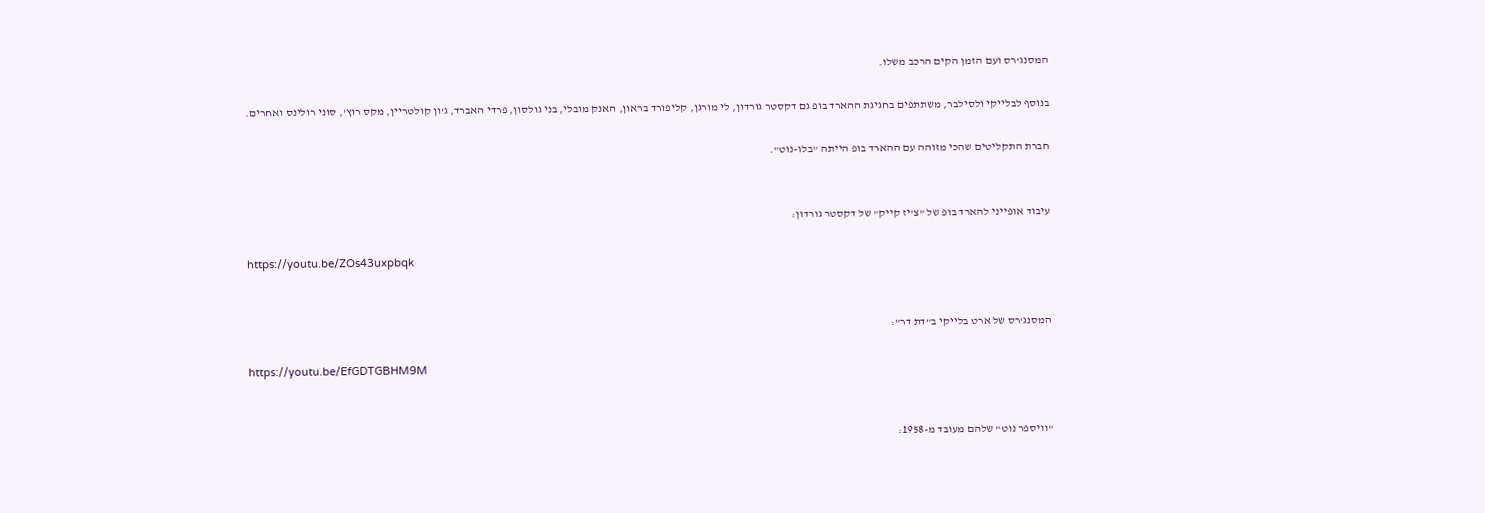המסנג'רס ועם הזמן הקים הרכב משלו.

בנוסף לבלייקי ולסילבר, משתתפים בחגיגת ההארד בופ גם דקסטר גורדון, לי מורגן, קליפורד בראון, האנק מובלי, בני גולסון, פרדי האברד, ג'ון קולטריין, מקס רוץ', סוני רולינס ואחרים.

חברת התקליטים שהכי מזוהה עם ההארד בופ הייתה "בלו-נוט".


עיבוד אופייני להארד בופ של "צ'יז קייק" של דקסטר גורדון:

https://youtu.be/ZOs43uxpbqk


המסנג'רס של ארט בלייקי ב"דת דר":

https://youtu.be/EfGDTGBHM9M


"וויספר נוט" שלהם מעובד מ-1958: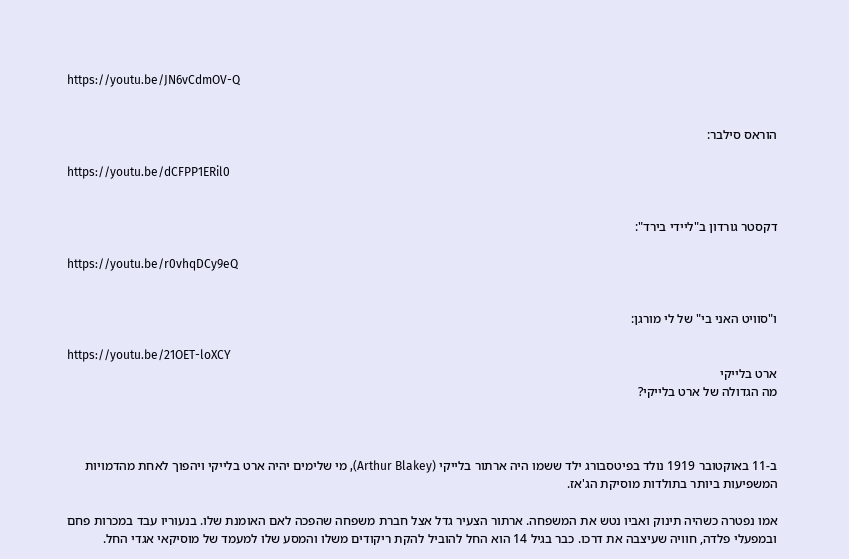https://youtu.be/JN6vCdmOV-Q


הוראס סילבר:

https://youtu.be/dCFPP1ERil0


דקסטר גורדון ב"ליידי בירד":

https://youtu.be/r0vhqDCy9eQ


ו"סוויט האני בי" של לי מורגן:

https://youtu.be/21OET-loXCY
ארט בלייקי
מה הגדולה של ארט בלייקי?



ב-11 באוקטובר 1919 נולד בפיטסבורג ילד ששמו היה ארתור בלייקי (Arthur Blakey), מי שלימים יהיה ארט בלייקי ויהפוך לאחת מהדמויות המשפיעות ביותר בתולדות מוסיקת הג'אז.

אמו נפטרה כשהיה תינוק ואביו נטש את המשפחה. ארתור הצעיר גדל אצל חברת משפחה שהפכה לאם האומנת שלו. בנעוריו עבד במכרות פחם ובמפעלי פלדה, חוויה שעיצבה את דרכו. כבר בגיל 14 הוא החל להוביל להקת ריקודים משלו והמסע שלו למעמד של מוסיקאי אגדי החל.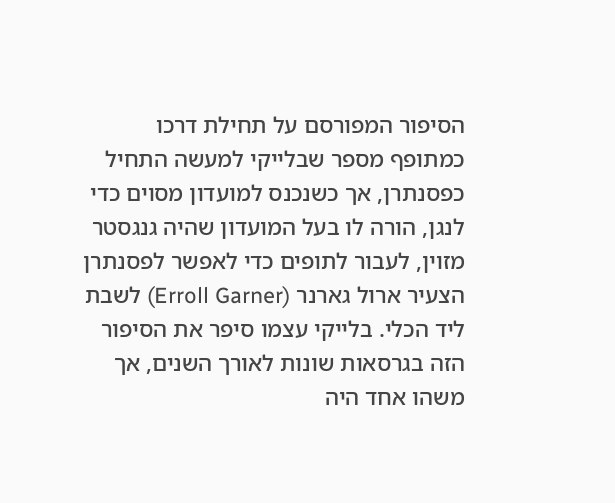הסיפור המפורסם על תחילת דרכו כמתופף מספר שבלייקי למעשה התחיל כפסנתרן, אך כשנכנס למועדון מסוים כדי לנגן, הורה לו בעל המועדון שהיה גנגסטר מזוין, לעבור לתופים כדי לאפשר לפסנתרן הצעיר ארול גארנר (Erroll Garner) לשבת ליד הכלי. בלייקי עצמו סיפר את הסיפור הזה בגרסאות שונות לאורך השנים, אך משהו אחד היה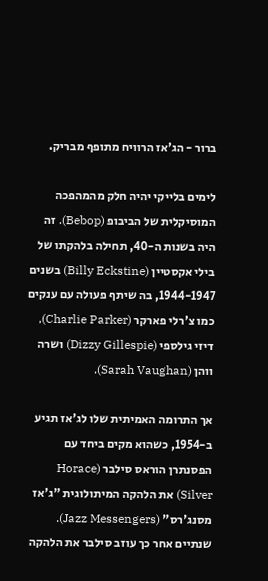ברור - הג'אז הרוויח מתופף מבריק.

לימים בלייקי יהיה חלק מהמהפכה המוסיקלית של הביבופ (Bebop). זה היה בשנות ה-40, תחילה בלהקתו של בילי אקסטיין (Billy Eckstine) בשנים 1944-1947, בה שיתף פעולה עם ענקים כמו צ'רלי פארקר (Charlie Parker), דיזי גילספי (Dizzy Gillespie) ושרה ווהן (Sarah Vaughan).

אך התרומה האמיתית שלו לג'אז תגיע ב-1954, כשהוא מקים ביחד עם הפסנתרן הוראס סילבר (Horace Silver) את הלהקה המיתולוגית "ג'אז מסנג'רס" (Jazz Messengers). שנתיים אחר כך עוזב סילבר את הלהקה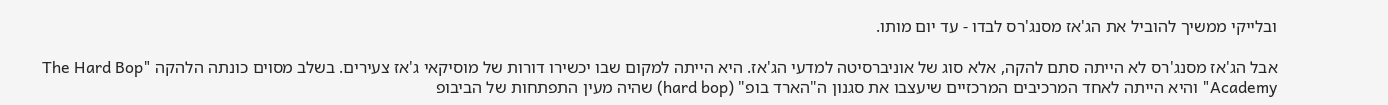ובלייקי ממשיך להוביל את הג'אז מסנג'רס לבדו - עד יום מותו.

אבל הג'אז מסנג'רס לא הייתה סתם להקה, אלא סוג של אוניברסיטה למדעי הג'אז. היא הייתה למקום שבו יכשירו דורות של מוסיקאי ג'אז צעירים. בשלב מסוים כונתה הלהקה "The Hard Bop Academy" והיא הייתה לאחד המרכיבים המרכזיים שיעצבו את סגנון ה"הארד בופ" (hard bop) שהיה מעין התפתחות של הביבופ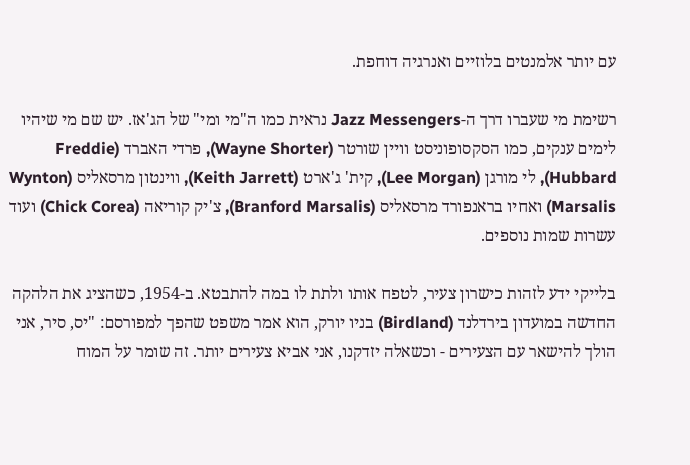עם יותר אלמנטים בלוזיים ואנרגיה דוחפת.

רשימת מי שעברו דרך ה-Jazz Messengers נראית כמו ה"מי ומי" של הג'אז. יש שם מי שיהיו לימים ענקים, כמו הסקסופוניסט וויין שורטר (Wayne Shorter), פרדי האברד (Freddie Hubbard), לי מורגן (Lee Morgan), קית' ג'ארט (Keith Jarrett), ווינטון מרסאליס (Wynton Marsalis) ואחיו בראנפורד מרסאליס (Branford Marsalis), צ'יק קוריאה (Chick Corea) ועוד עשרות שמות נוספים.

בלייקי ידע לזהות כישרון צעיר, לטפח אותו ולתת לו במה להתבטא. ב-1954, כשהציג את הלהקה החדשה במועדון בירדלנד (Birdland) בניו יורק, הוא אמר משפט שהפך למפורסם: "יס, סיר, אני הולך להישאר עם הצעירים - וכשאלה יזדקנו, אני אביא צעירים יותר. זה שומר על המוח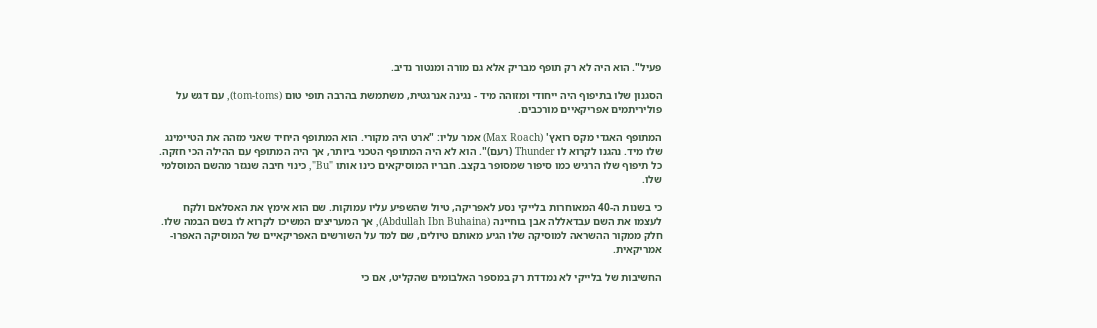פעיל". הוא היה לא רק תופף מבריק אלא גם מורה ומנטור נדיב.

הסגנון שלו בתיפוף היה ייחודי ומזוהה מיד - נגינה אנרגטית, משתמשת בהרבה תופי טום (tom-toms), עם דגש על פוליריתמים אפריקאיים מורכבים.

המתופף האגדי מקס רואץ' (Max Roach) אמר עליו: "ארט היה מקורי. הוא המתופף היחיד שאני מזהה את הטיימינג שלו מיד. נהגנו לקרוא לו Thunder (רעם)". הוא לא היה המתופף הטכני ביותר, אך היה המתופף עם ההילה הכי חזקה. כל תיפוף שלו הרגיש כמו סיפור שמסופר בקצב. חבריו המוסיקאים כינו אותו "Bu", כינוי חיבה שנגזר מהשם המוסלמי שלו.

כי בשנות ה-40 המאוחרות בלייקי נסע לאפריקה, טיול שהשפיע עליו עמוקות. שם הוא אימץ את האסלאם ולקח לעצמו את השם עבדאללה אבן בוחיינה (Abdullah Ibn Buhaina), אך המעריצים המשיכו לקרוא לו בשם הבמה שלו. חלק ממקור ההשראה למוסיקה שלו הגיע מאותם טיולים, שם למד על השורשים האפריקאיים של המוסיקה האפרו-אמריקאית.

החשיבות של בלייקי לא נמדדת רק במספר האלבומים שהקליט, אם כי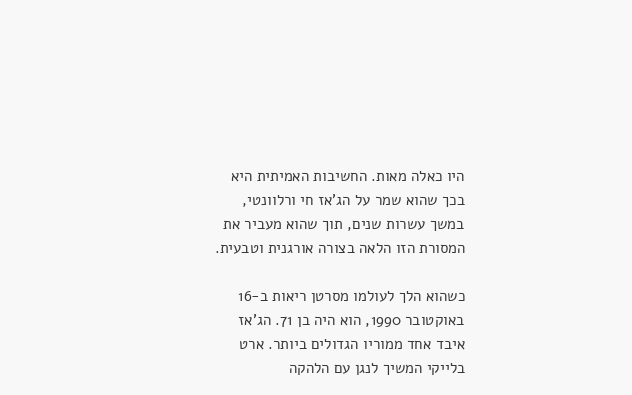היו כאלה מאות. החשיבות האמיתית היא בכך שהוא שמר על הג'אז חי ורלוונטי, במשך עשרות שנים, תוך שהוא מעביר את המסורת הזו הלאה בצורה אורגנית וטבעית.

כשהוא הלך לעולמו מסרטן ריאות ב-16 באוקטובר 1990, הוא היה בן 71. הג'אז איבד אחד ממוריו הגדולים ביותר. ארט בלייקי המשיך לנגן עם הלהקה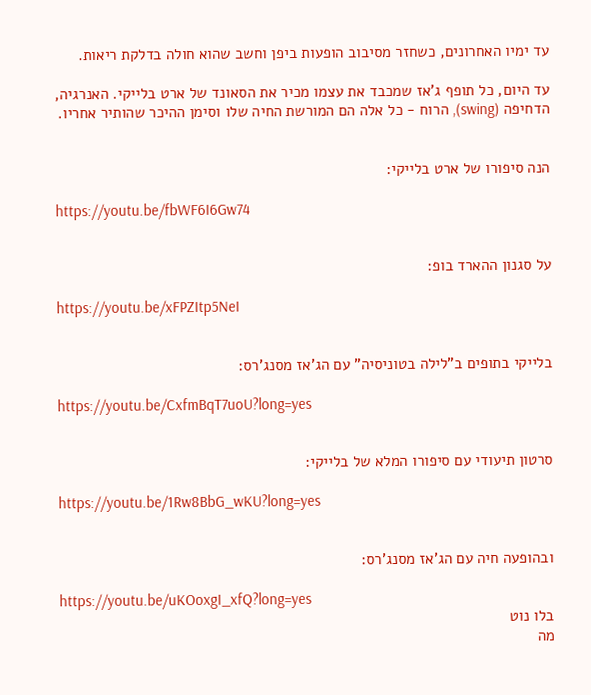עד ימיו האחרונים, כשחזר מסיבוב הופעות ביפן וחשב שהוא חולה בדלקת ריאות.

עד היום, כל תופף ג'אז שמכבד את עצמו מכיר את הסאונד של ארט בלייקי. האנרגיה, הדחיפה (swing), הרוח - כל אלה הם המורשת החיה שלו וסימן ההיכר שהותיר אחריו.


הנה סיפורו של ארט בלייקי:

https://youtu.be/fbWF6I6Gw74


על סגנון ההארד בופ:

https://youtu.be/xFPZItp5NeI


בלייקי בתופים ב"לילה בטוניסיה" עם הג'אז מסנג'רס:

https://youtu.be/CxfmBqT7uoU?long=yes


סרטון תיעודי עם סיפורו המלא של בלייקי:

https://youtu.be/1Rw8BbG_wKU?long=yes


ובהופעה חיה עם הג'אז מסנג'רס:

https://youtu.be/uKOoxgI_xfQ?long=yes
בלו נוט
מה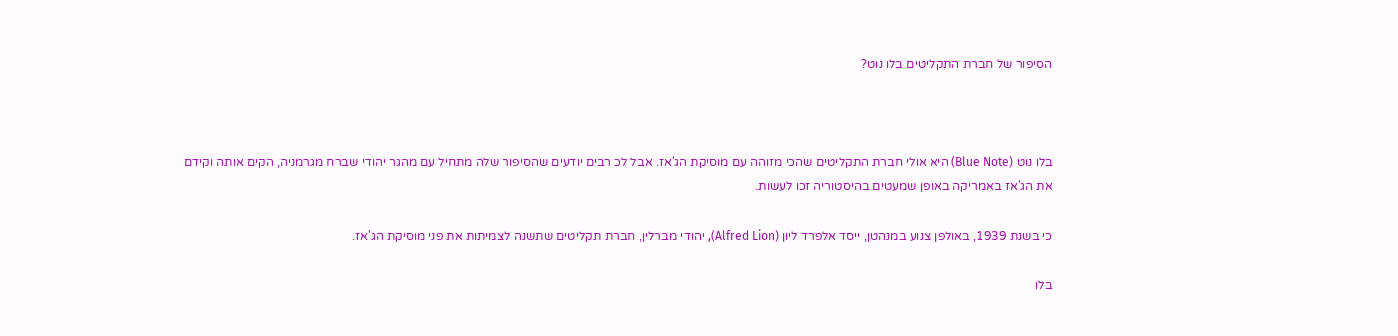הסיפור של חברת התקליטים בלו נוט?



בלו נוט (Blue Note) היא אולי חברת התקליטים שהכי מזוהה עם מוסיקת הג'אז. אבל לכ רבים יודעים שהסיפור שלה מתחיל עם מהגר יהודי שברח מגרמניה, הקים אותה וקידם את הג'אז באמריקה באופן שמעטים בהיסטוריה זכו לעשות.

כי בשנת 1939, באולפן צנוע במנהטן, ייסד אלפרד ליון (Alfred Lion), יהודי מברלין, חברת תקליטים שתשנה לצמיתות את פני מוסיקת הג'אז.

בלו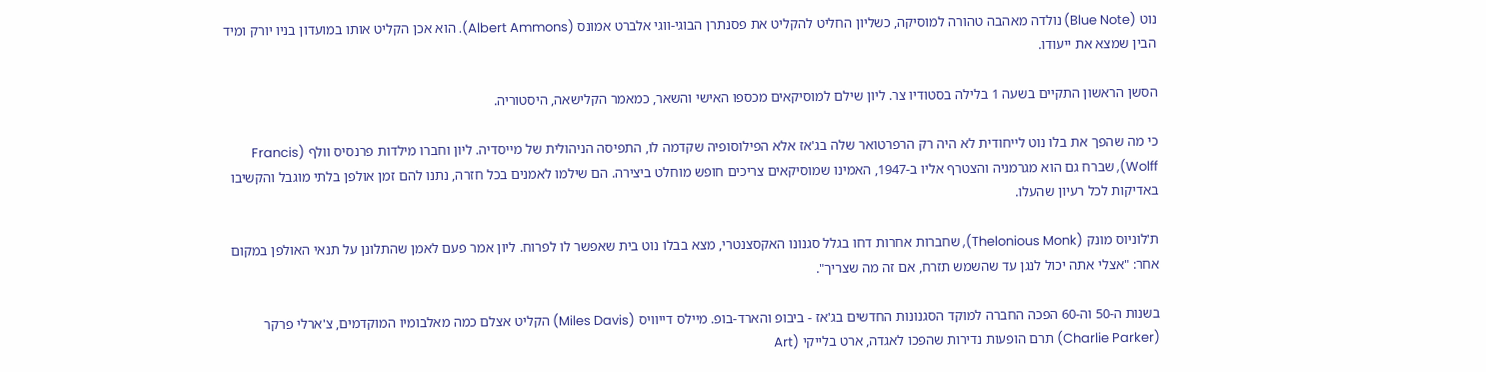נוט (Blue Note) נולדה מאהבה טהורה למוסיקה, כשליון החליט להקליט את פסנתרן הבוגי-ווגי אלברט אמונס (Albert Ammons). הוא אכן הקליט אותו במועדון בניו יורק ומיד הבין שמצא את ייעודו.

הסשן הראשון התקיים בשעה 1 בלילה בסטודיו צר. ליון שילם למוסיקאים מכספו האישי והשאר, כמאמר הקלישאה, היסטוריה.

כי מה שהפך את בלו נוט לייחודית לא היה רק הרפרטואר שלה בג'אז אלא הפילוסופיה שקדמה לו, התפיסה הניהולית של מייסדיה. ליון וחברו מילדות פרנסיס וולף (Francis Wolff), שברח גם הוא מגרמניה והצטרף אליו ב-1947, האמינו שמוסיקאים צריכים חופש מוחלט ביצירה. הם שילמו לאמנים בכל חזרה, נתנו להם זמן אולפן בלתי מוגבל והקשיבו באדיקות לכל רעיון שהעלו.

ת'לוניוס מונק (Thelonious Monk), שחברות אחרות דחו בגלל סגנונו האקסצנטרי, מצא בבלו נוט בית שאפשר לו לפרוח. ליון אמר פעם לאמן שהתלונן על תנאי האולפן במקום אחר: "אצלי אתה יכול לנגן עד שהשמש תזרח, אם זה מה שצריך".

בשנות ה-50 וה-60 הפכה החברה למוקד הסגנונות החדשים בג'אז - ביבופ והארד-בופ. מיילס דייוויס (Miles Davis) הקליט אצלם כמה מאלבומיו המוקדמים, צ'ארלי פרקר (Charlie Parker) תרם הופעות נדירות שהפכו לאגדה, ארט בלייקי (Art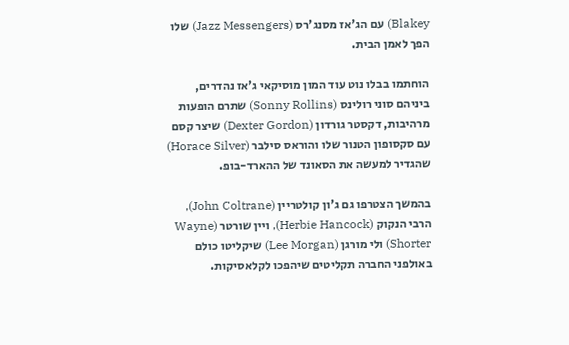Blakey) עם הג'אז מסנג'רס (Jazz Messengers) שלו הפך לאמן הבית.

הוחתמו בבלו נוט עוד המון מוסיקאי ג'אז נהדרים, ביניהם סוני רולינס (Sonny Rollins) שתרם הופעות מרהיבות, דקסטר גורדון (Dexter Gordon) שיצר קסם עם סקסופון הטנור שלו והוראס סילבר (Horace Silver) שהגדיר למעשה את הסאונד של ההארד-בופ.

בהמשך הצטרפו גם ג'ון קולטריין (John Coltrane), הרבי הנקוק (Herbie Hancock), ויין שורטר (Wayne Shorter) ולי מורגן (Lee Morgan) שיקליטו כולם באולפני החברה תקליטים שיהפכו לקלאסיקות.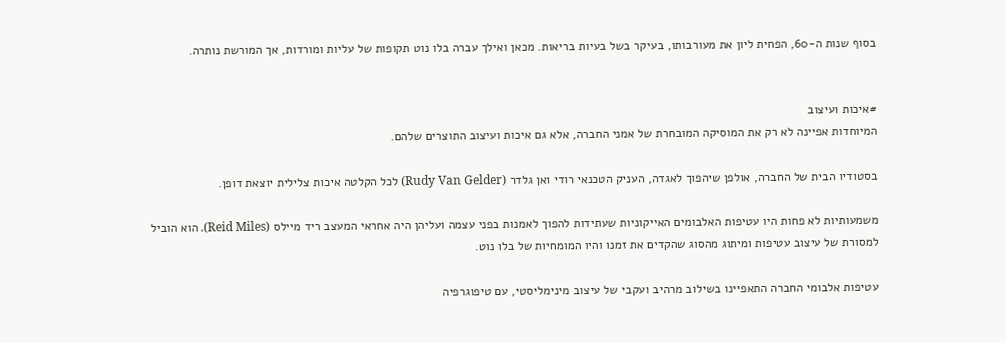בסוף שנות ה-60, הפחית ליון את מעורבותו, בעיקר בשל בעיות בריאות. מכאן ואילך עברה בלו נוט תקופות של עליות ומורדות, אך המורשת נותרה.


#איכות ועיצוב
המיוחדות אפיינה לא רק את המוסיקה המובחרת של אמני החברה, אלא גם איכות ועיצוב התוצרים שלהם.

בסטודיו הבית של החברה, אולפן שיהפוך לאגדה, העניק הטכנאי רודי ואן גלדר (Rudy Van Gelder) לכל הקלטה איכות צלילית יוצאת דופן.

משמעותיות לא פחות היו עטיפות האלבומים האייקוניות שעתידות להפוך לאמנות בפני עצמה ועליהן היה אחראי המעצב ריד מיילס (Reid Miles). הוא הוביל למסורת של עיצוב עטיפות ומיתוג מהסוג שהקדים את זמנו והיו המומחיות של בלו נוט.

עטיפות אלבומי החברה התאפיינו בשילוב מרהיב ועקבי של עיצוב מינימליסטי, עם טיפוגרפיה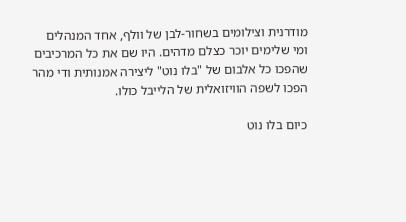מודרנית וצילומים בשחור-לבן של וולף, אחד המנהלים ומי שלימים יוכר כצלם מדהים. היו שם את כל המרכיבים שהפכו כל אלבום של "בלו נוט" ליצירה אמנותית ודי מהר הפכו לשפה הוויזואלית של הלייבל כולו.

כיום בלו נוט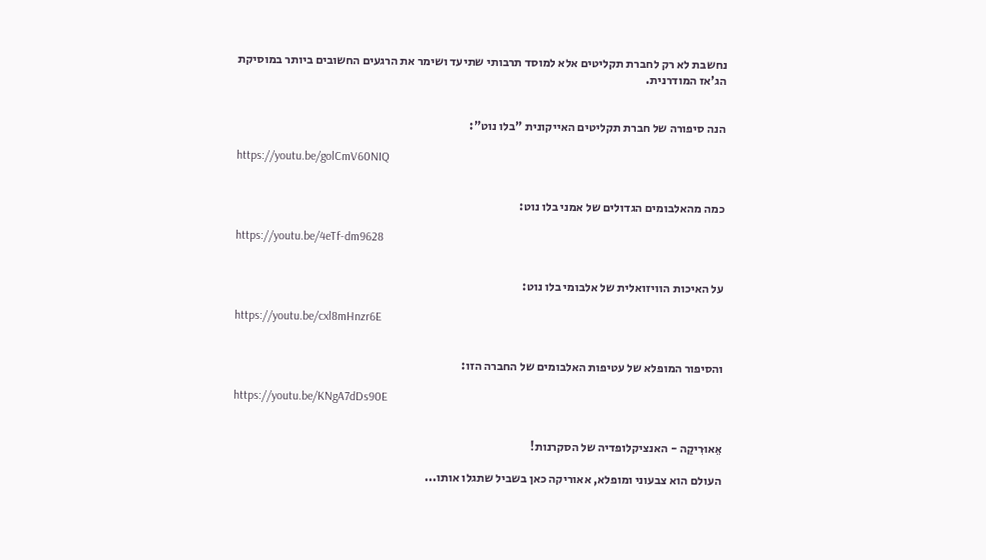נחשבת לא רק לחברת תקליטים אלא למוסד תרבותי שתיעד ושימר את הרגעים החשובים ביותר במוסיקת הג'אז המודרנית.


הנה סיפורה של חברת תקליטים האייקונית "בלו נוט":

https://youtu.be/golCmV60NIQ


כמה מהאלבומים הגדולים של אמני בלו נוט:

https://youtu.be/4eTf-dm9628


על האיכות הוויזואלית של אלבומי בלו נוט:

https://youtu.be/cxl8mHnzr6E


והסיפור המופלא של עטיפות האלבומים של החברה הזו:

https://youtu.be/KNgA7dDs90E


אֵאוּרִיקַה - האנציקלופדיה של הסקרנות!

העולם הוא צבעוני ומופלא, אאוריקה כאן בשביל שתגלו אותו...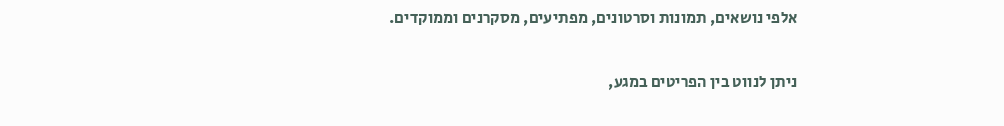אלפי נושאים, תמונות וסרטונים, מפתיעים, מסקרנים וממוקדים.

ניתן לנווט בין הפריטים במגע,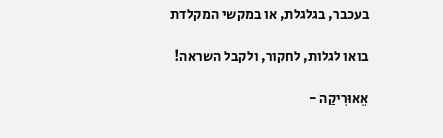בעכבר, בגלגלת, או במקשי המקלדת

בואו לגלות, לחקור, ולקבל השראה!

אֵאוּרִיקַה -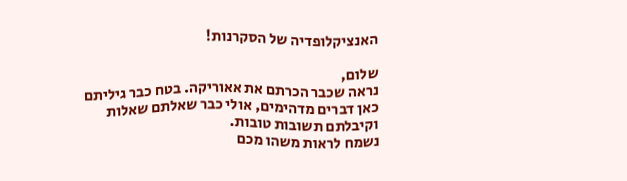האנציקלופדיה של הסקרנות!

שלום,
נראה שכבר הכרתם את אאוריקה. בטח כבר גיליתם כאן דברים מדהימים, אולי כבר שאלתם שאלות וקיבלתם תשובות טובות.
נשמח לראות משהו מכם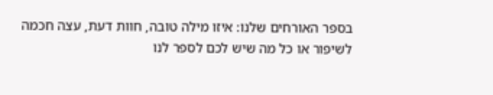בספר האורחים שלנו: איזו מילה טובה, חוות דעת, עצה חכמה לשיפור או כל מה שיש לכם לספר לנו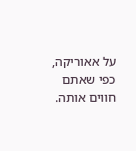על אאוריקה, כפי שאתם חווים אותה.